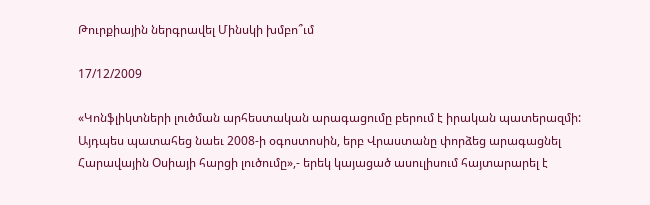Թուրքիային ներգրավել Մինսկի խմբո՞ւմ

17/12/2009

«Կոնֆլիկտների լուծման արհեստական արագացումը բերում է իրական պատերազմի: Այդպես պատահեց նաեւ 2008-ի օգոստոսին, երբ Վրաստանը փորձեց արագացնել Հարավային Oսիայի հարցի լուծումը»,- երեկ կայացած ասուլիսում հայտարարել է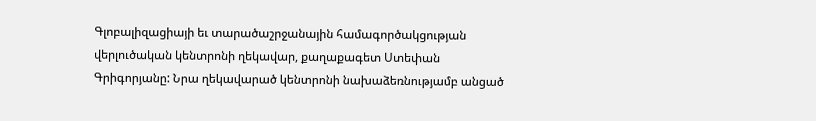Գլոբալիզացիայի եւ տարածաշրջանային համագործակցության վերլուծական կենտրոնի ղեկավար, քաղաքագետ Ստեփան Գրիգորյանը: Նրա ղեկավարած կենտրոնի նախաձեռնությամբ անցած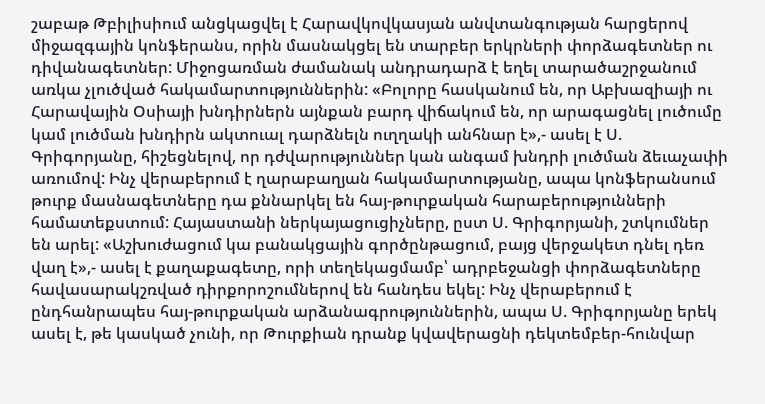շաբաթ Թբիլիսիում անցկացվել է Հարավկովկասյան անվտանգության հարցերով միջազգային կոնֆերանս, որին մասնակցել են տարբեր երկրների փորձագետներ ու դիվանագետներ: Միջոցառման ժամանակ անդրադարձ է եղել տարածաշրջանում առկա չլուծված հակամարտություններին: «Բոլորը հասկանում են, որ Աբխազիայի ու Հարավային Օսիայի խնդիրներն այնքան բարդ վիճակում են, որ արագացնել լուծումը կամ լուծման խնդիրն ակտուալ դարձնելն ուղղակի անհնար է»,- ասել է Ս. Գրիգորյանը, հիշեցնելով, որ դժվարություններ կան անգամ խնդրի լուծման ձեւաչափի առումով: Ինչ վերաբերում է ղարաբաղյան հակամարտությանը, ապա կոնֆերանսում թուրք մասնագետները դա քննարկել են հայ-թուրքական հարաբերությունների համատեքստում: Հայաստանի ներկայացուցիչները, ըստ Ս. Գրիգորյանի, շտկումներ են արել: «Աշխուժացում կա բանակցային գործընթացում, բայց վերջակետ դնել դեռ վաղ է»,- ասել է քաղաքագետը, որի տեղեկացմամբ՝ ադրբեջանցի փորձագետները հավասարակշռված դիրքորոշումներով են հանդես եկել: Ինչ վերաբերում է ընդհանրապես հայ-թուրքական արձանագրություններին, ապա Ս. Գրիգորյանը երեկ ասել է, թե կասկած չունի, որ Թուրքիան դրանք կվավերացնի դեկտեմբեր-հունվար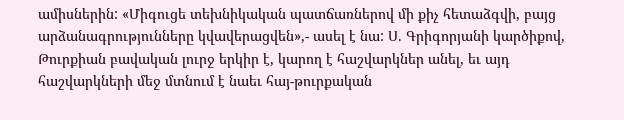ամիսներին: «Միգուցե տեխնիկական պատճառներով մի քիչ հետաձգվի, բայց արձանագրությունները կվավերացվեն»,- ասել է նա: Ս. Գրիգորյանի կարծիքով, Թուրքիան բավական լուրջ երկիր է, կարող է հաշվարկներ անել, եւ այդ հաշվարկների մեջ մտնում է նաեւ հայ-թուրքական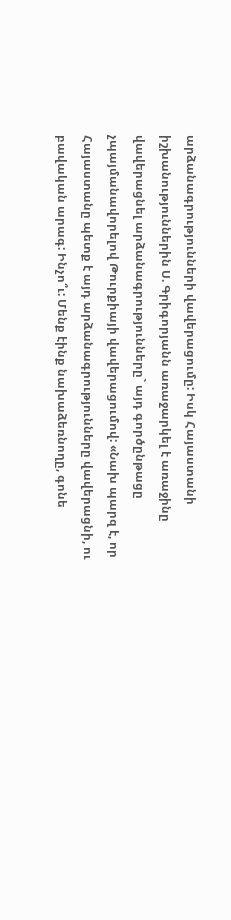արձանագրությունների վավերացումը: Իսկ Հայաստանի իշխանություններին Ս. Գրիգորյանն առաջարկել է առաջինը վավերացնել արձանագրությունները` այդ գործընթացը չպայմանավորելով Թուրքիայի վավերացումով: «Նախ պարզ է, որ Հայաստանը պետք է այդ արձանագրությունները վավերացնի, ու բավական արագ: Ինչո՞ւ: Մենք էինք նախաձեռնողը, գոնե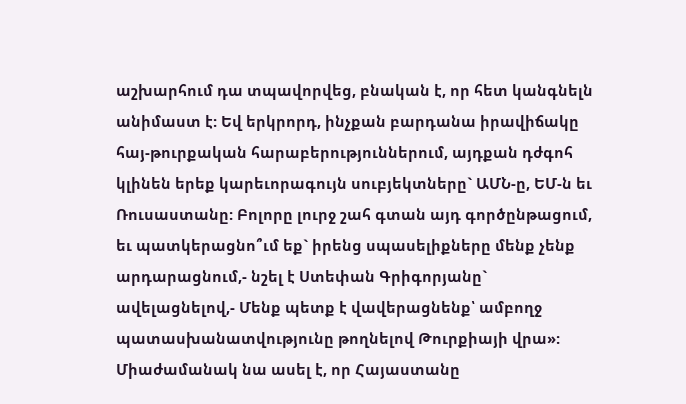աշխարհում դա տպավորվեց, բնական է, որ հետ կանգնելն անիմաստ է: Եվ երկրորդ, ինչքան բարդանա իրավիճակը հայ-թուրքական հարաբերություններում, այդքան դժգոհ կլինեն երեք կարեւորագույն սուբյեկտները` ԱՄՆ-ը, ԵՄ-ն եւ Ռուսաստանը: Բոլորը լուրջ շահ գտան այդ գործընթացում, եւ պատկերացնո՞ւմ եք` իրենց սպասելիքները մենք չենք արդարացնում,- նշել է Ստեփան Գրիգորյանը` ավելացնելով,- Մենք պետք է վավերացնենք՝ ամբողջ պատասխանատվությունը թողնելով Թուրքիայի վրա»: Միաժամանակ նա ասել է, որ Հայաստանը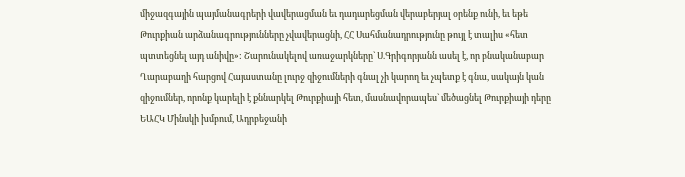միջազգային պայմանագրերի վավերացման եւ դադարեցման վերաբերյալ օրենք ունի, եւ եթե Թուրքիան արձանագրությունները չվավերացնի, ՀՀ Սահմանադրությունը թույլ է տալիս «հետ պտտեցնել այդ անիվը»: Շարունակելով առաջարկները` Ս.Գրիգորյանն ասել է, որ բնականաբար Ղարաբաղի հարցով Հայաստանը լուրջ զիջումների գնալ չի կարող եւ չպետք է գնա, սակայն կան զիջումներ, որոնք կարելի է քննարկել Թուրքիայի հետ, մասնավորապես` մեծացնել Թուրքիայի դերը ԵԱՀԿ Մինսկի խմբում, Ադրբեջանի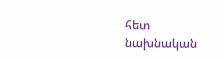հետ նախնական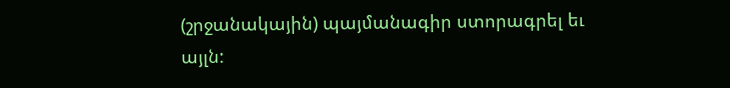(շրջանակային) պայմանագիր ստորագրել եւ այլն: